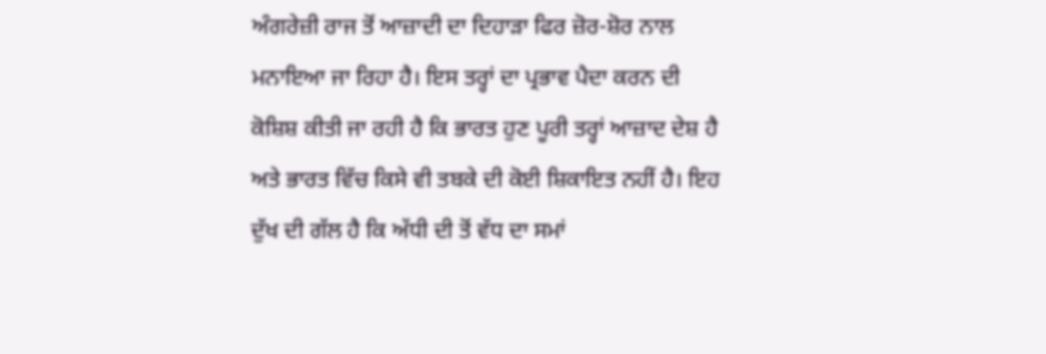ਅੰਗਰੇਜ਼ੀ ਰਾਜ ਤੋਂ ਆਜ਼ਾਦੀ ਦਾ ਦਿਹਾੜਾ ਫਿਰ ਜ਼ੋਰ-ਸ਼ੋਰ ਨਾਲ ਮਨਾਇਆ ਜਾ ਰਿਹਾ ਹੈ। ਇਸ ਤਰ੍ਹਾਂ ਦਾ ਪ੍ਰਭਾਵ ਪੈਦਾ ਕਰਨ ਦੀ ਕੋਸ਼ਿਸ਼ ਕੀਤੀ ਜਾ ਰਹੀ ਹੈ ਕਿ ਭਾਰਤ ਹੁਣ ਪੂਰੀ ਤਰ੍ਹਾਂ ਆਜ਼ਾਦ ਦੇਸ਼ ਹੈ ਅਤੇ ਭਾਰਤ ਵਿੱਚ ਕਿਸੇ ਵੀ ਤਬਕੇ ਦੀ ਕੋਈ ਸ਼ਿਕਾਇਤ ਨਹੀਂ ਹੈ। ਇਹ ਦੁੱਖ ਦੀ ਗੱਲ ਹੈ ਕਿ ਅੱਧੀ ਦੀ ਤੋਂ ਵੱਧ ਦਾ ਸਮਾਂ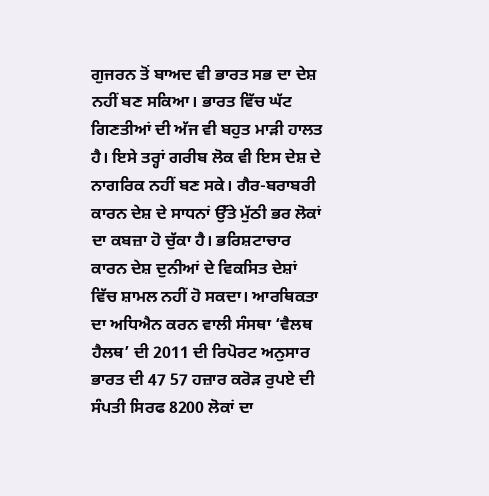ਗੁਜਰਨ ਤੋਂ ਬਾਅਦ ਵੀ ਭਾਰਤ ਸਭ ਦਾ ਦੇਸ਼ ਨਹੀਂ ਬਣ ਸਕਿਆ। ਭਾਰਤ ਵਿੱਚ ਘੱਟ ਗਿਣਤੀਆਂ ਦੀ ਅੱਜ ਵੀ ਬਹੁਤ ਮਾੜੀ ਹਾਲਤ ਹੈ। ਇਸੇ ਤਰ੍ਹਾਂ ਗਰੀਬ ਲੋਕ ਵੀ ਇਸ ਦੇਸ਼ ਦੇ ਨਾਗਰਿਕ ਨਹੀਂ ਬਣ ਸਕੇ। ਗੈਰ-ਬਰਾਬਰੀ ਕਾਰਨ ਦੇਸ਼ ਦੇ ਸਾਧਨਾਂ ਉੱਤੇ ਮੁੱਠੀ ਭਰ ਲੋਕਾਂ ਦਾ ਕਬਜ਼ਾ ਹੋ ਚੁੱਕਾ ਹੈ। ਭਰਿਸ਼ਟਾਚਾਰ ਕਾਰਨ ਦੇਸ਼ ਦੁਨੀਆਂ ਦੇ ਵਿਕਸਿਤ ਦੇਸ਼ਾਂ ਵਿੱਚ ਸ਼ਾਮਲ ਨਹੀਂ ਹੋ ਸਕਦਾ। ਆਰਥਿਕਤਾ ਦਾ ਅਧਿਐਨ ਕਰਨ ਵਾਲੀ ਸੰਸਥਾ ‘ਵੈਲਥ ਹੈਲਥ’ ਦੀ 2011 ਦੀ ਰਿਪੋਰਟ ਅਨੁਸਾਰ ਭਾਰਤ ਦੀ 47 57 ਹਜ਼ਾਰ ਕਰੋੜ ਰੁਪਏ ਦੀ ਸੰਪਤੀ ਸਿਰਫ 8200 ਲੋਕਾਂ ਦਾ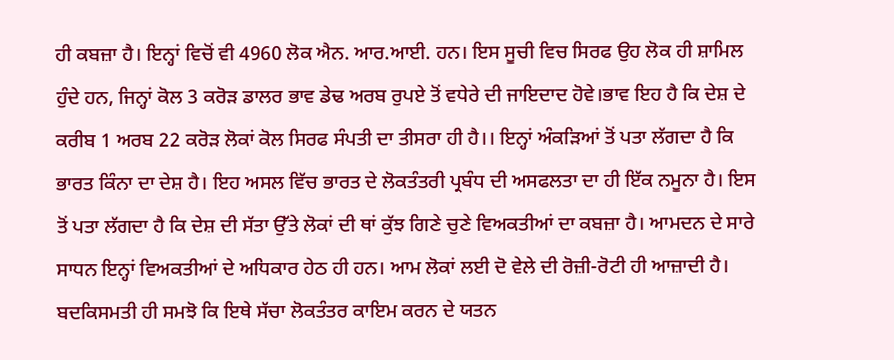ਹੀ ਕਬਜ਼ਾ ਹੈ। ਇਨ੍ਹਾਂ ਵਿਚੋਂ ਵੀ 4960 ਲੋਕ ਐਨ. ਆਰ.ਆਈ. ਹਨ। ਇਸ ਸੂਚੀ ਵਿਚ ਸਿਰਫ ਉਹ ਲੋਕ ਹੀ ਸ਼ਾਮਿਲ ਹੁੰਦੇ ਹਨ, ਜਿਨ੍ਹਾਂ ਕੋਲ 3 ਕਰੋੜ ਡਾਲਰ ਭਾਵ ਡੇਢ ਅਰਬ ਰੁਪਏ ਤੋਂ ਵਧੇਰੇ ਦੀ ਜਾਇਦਾਦ ਹੋਵੇ।ਭਾਵ ਇਹ ਹੈ ਕਿ ਦੇਸ਼ ਦੇ ਕਰੀਬ 1 ਅਰਬ 22 ਕਰੋੜ ਲੋਕਾਂ ਕੋਲ ਸਿਰਫ ਸੰਪਤੀ ਦਾ ਤੀਸਰਾ ਹੀ ਹੈ।। ਇਨ੍ਹਾਂ ਅੰਕੜਿਆਂ ਤੋਂ ਪਤਾ ਲੱਗਦਾ ਹੈ ਕਿ ਭਾਰਤ ਕਿੰਨਾ ਦਾ ਦੇਸ਼ ਹੈ। ਇਹ ਅਸਲ ਵਿੱਚ ਭਾਰਤ ਦੇ ਲੋਕਤੰਤਰੀ ਪ੍ਰਬੰਧ ਦੀ ਅਸਫਲਤਾ ਦਾ ਹੀ ਇੱਕ ਨਮੂਨਾ ਹੈ। ਇਸ ਤੋਂ ਪਤਾ ਲੱਗਦਾ ਹੈ ਕਿ ਦੇਸ਼ ਦੀ ਸੱਤਾ ਉੱਤੇ ਲੋਕਾਂ ਦੀ ਥਾਂ ਕੁੱਝ ਗਿਣੇ ਚੁਣੇ ਵਿਅਕਤੀਆਂ ਦਾ ਕਬਜ਼ਾ ਹੈ। ਆਮਦਨ ਦੇ ਸਾਰੇ ਸਾਧਨ ਇਨ੍ਹਾਂ ਵਿਅਕਤੀਆਂ ਦੇ ਅਧਿਕਾਰ ਹੇਠ ਹੀ ਹਨ। ਆਮ ਲੋਕਾਂ ਲਈ ਦੋ ਵੇਲੇ ਦੀ ਰੋਜ਼ੀ-ਰੋਟੀ ਹੀ ਆਜ਼ਾਦੀ ਹੈ। ਬਦਕਿਸਮਤੀ ਹੀ ਸਮਝੋ ਕਿ ਇਥੇ ਸੱਚਾ ਲੋਕਤੰਤਰ ਕਾਇਮ ਕਰਨ ਦੇ ਯਤਨ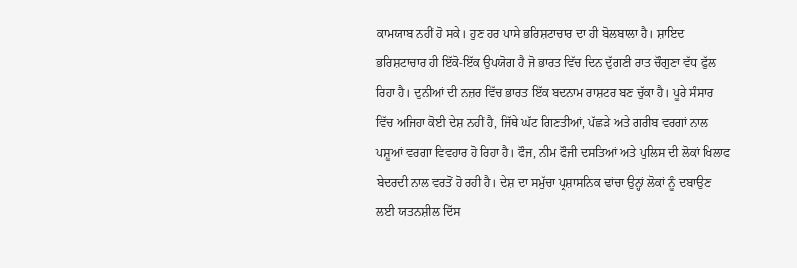ਕਾਮਯਾਬ ਨਹੀਂ ਹੋ ਸਕੇ। ਹੁਣ ਹਰ ਪਾਸੇ ਭਰਿਸ਼ਟਾਚਾਰ ਦਾ ਹੀ ਬੋਲਬਾਲਾ ਹੈ। ਸ਼ਾਇਦ ਭਰਿਸ਼ਟਾਚਾਰ ਹੀ ਇੱਕੋ-ਇੱਕ ਉਪਯੋਗ ਹੈ ਜੋ ਭਾਰਤ ਵਿੱਚ ਦਿਨ ਦੁੱਗਣੀ ਰਾਤ ਚੌਗੁਣਾ ਵੱਧ ਫੁੱਲ ਰਿਹਾ ਹੈ। ਦੁਨੀਆਂ ਦੀ ਨਜ਼ਰ ਵਿੱਚ ਭਾਰਤ ਇੱਕ ਬਦਨਾਮ ਰਾਸ਼ਟਰ ਬਣ ਚੁੱਕਾ ਹੈ। ਪੂਰੇ ਸੰਸਾਰ ਵਿੱਚ ਅਜਿਹਾ ਕੋਈ ਦੇਸ਼ ਨਹੀਂ ਹੈ, ਜਿੱਥੇ ਘੱਟ ਗਿਣਤੀਆਂ, ਪੱਛੜੇ ਅਤੇ ਗਰੀਬ ਵਰਗਾਂ ਨਾਲ ਪਸ਼ੂਆਂ ਵਰਗਾ ਵਿਵਹਾਰ ਹੋ ਰਿਹਾ ਹੈ। ਫੌਜ, ਨੀਮ ਫੌਜੀ ਦਸਤਿਆਂ ਅਤੇ ਪੁਲਿਸ ਦੀ ਲੋਕਾਂ ਖਿਲਾਫ ਬੇਦਰਦੀ ਨਾਲ ਵਰਤੋਂ ਹੋ ਰਹੀ ਹੈ। ਦੇਸ਼ ਦਾ ਸਮੁੱਚਾ ਪ੍ਰਸ਼ਾਸਨਿਕ ਢਾਂਚਾ ਉਨ੍ਹਾਂ ਲੋਕਾਂ ਨੂੰ ਦਬਾਉਣ ਲਈ ਯਤਨਸ਼ੀਲ ਦਿੱਸ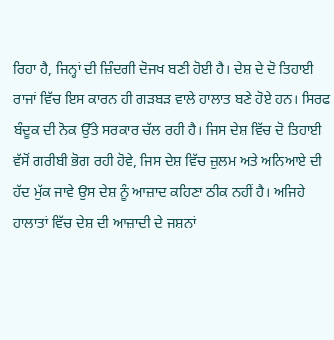ਰਿਹਾ ਹੈ, ਜਿਨ੍ਹਾਂ ਦੀ ਜ਼ਿੰਦਗੀ ਦੋਜਖ ਬਣੀ ਹੋਈ ਹੈ। ਦੇਸ਼ ਦੇ ਦੋ ਤਿਹਾਈ ਰਾਜਾਂ ਵਿੱਚ ਇਸ ਕਾਰਨ ਹੀ ਗੜਬੜ ਵਾਲੇ ਹਾਲਾਤ ਬਣੇ ਹੋਏ ਹਨ। ਸਿਰਫ ਬੰਦੂਕ ਦੀ ਨੋਕ ਉੱਤੇ ਸਰਕਾਰ ਚੱਲ ਰਹੀ ਹੈ। ਜਿਸ ਦੇਸ਼ ਵਿੱਚ ਦੋ ਤਿਹਾਈ ਵੱਸੋਂ ਗਰੀਬੀ ਭੋਗ ਰਹੀ ਹੋਵੇ, ਜਿਸ ਦੇਸ਼ ਵਿੱਚ ਜ਼ੁਲਮ ਅਤੇ ਅਨਿਆਏ ਦੀ ਹੱਦ ਮੁੱਕ ਜਾਵੇ ਉਸ ਦੇਸ਼ ਨੂੰ ਆਜ਼ਾਦ ਕਹਿਣਾ ਠੀਕ ਨਹੀਂ ਹੈ। ਅਜਿਹੇ ਹਾਲਾਤਾਂ ਵਿੱਚ ਦੇਸ਼ ਦੀ ਆਜ਼ਾਦੀ ਦੇ ਜਸ਼ਨਾਂ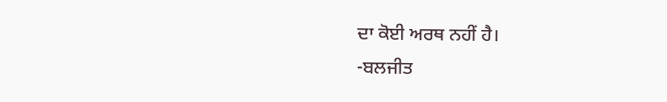ਦਾ ਕੋਈ ਅਰਥ ਨਹੀਂ ਹੈ।
-ਬਲਜੀਤ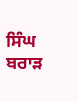ਸਿੰਘ ਬਰਾੜ